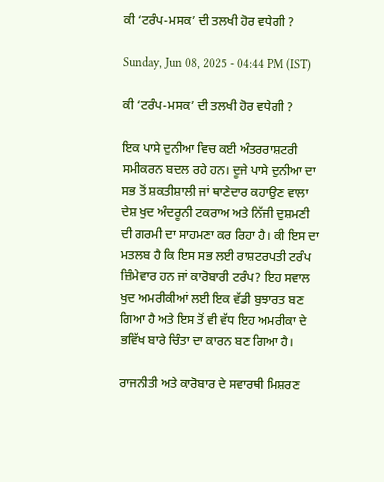ਕੀ ‘ਟਰੰਪ-ਮਸਕ’ ਦੀ ਤਲਖੀ ਹੋਰ ਵਧੇਗੀ ?

Sunday, Jun 08, 2025 - 04:44 PM (IST)

ਕੀ ‘ਟਰੰਪ-ਮਸਕ’ ਦੀ ਤਲਖੀ ਹੋਰ ਵਧੇਗੀ ?

ਇਕ ਪਾਸੇ ਦੁਨੀਆ ਵਿਚ ਕਈ ਅੰਤਰਰਾਸ਼ਟਰੀ ਸਮੀਕਰਨ ਬਦਲ ਰਹੇ ਹਨ। ਦੂਜੇ ਪਾਸੇ ਦੁਨੀਆ ਦਾ ਸਭ ਤੋਂ ਸ਼ਕਤੀਸ਼ਾਲੀ ਜਾਂ ਥਾਣੇਦਾਰ ਕਹਾਉਣ ਵਾਲਾ ਦੇਸ਼ ਖੁਦ ਅੰਦਰੂਨੀ ਟਕਰਾਅ ਅਤੇ ਨਿੱਜੀ ਦੁਸ਼ਮਣੀ ਦੀ ਗਰਮੀ ਦਾ ਸਾਹਮਣਾ ਕਰ ਰਿਹਾ ਹੈ। ਕੀ ਇਸ ਦਾ ਮਤਲਬ ਹੈ ਕਿ ਇਸ ਸਭ ਲਈ ਰਾਸ਼ਟਰਪਤੀ ਟਰੰਪ ਜ਼ਿੰਮੇਵਾਰ ਹਨ ਜਾਂ ਕਾਰੋਬਾਰੀ ਟਰੰਪ? ਇਹ ਸਵਾਲ ਖੁਦ ਅਮਰੀਕੀਆਂ ਲਈ ਇਕ ਵੱਡੀ ਬੁਝਾਰਤ ਬਣ ਗਿਆ ਹੈ ਅਤੇ ਇਸ ਤੋਂ ਵੀ ਵੱਧ ਇਹ ਅਮਰੀਕਾ ਦੇ ਭਵਿੱਖ ਬਾਰੇ ਚਿੰਤਾ ਦਾ ਕਾਰਨ ਬਣ ਗਿਆ ਹੈ।

ਰਾਜਨੀਤੀ ਅਤੇ ਕਾਰੋਬਾਰ ਦੇ ਸਵਾਰਥੀ ਮਿਸ਼ਰਣ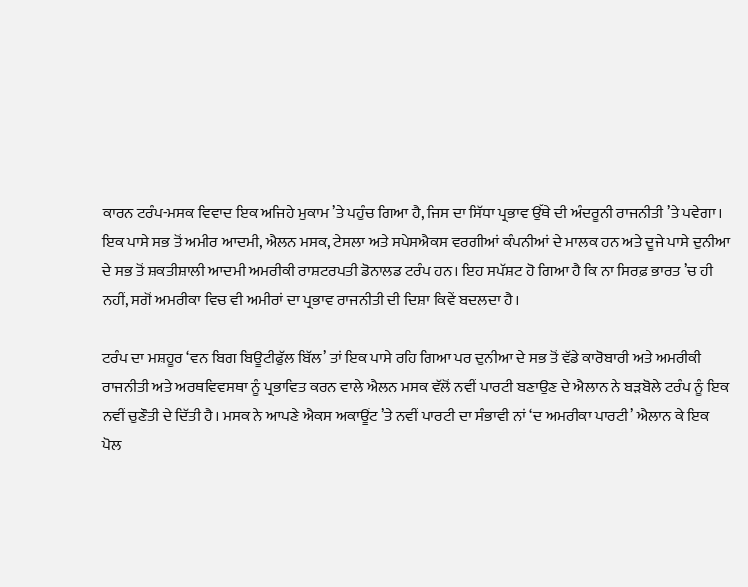ਕਾਰਨ ਟਰੰਪ-ਮਸਕ ਵਿਵਾਦ ਇਕ ਅਜਿਹੇ ਮੁਕਾਮ ’ਤੇ ਪਹੁੰਚ ਗਿਆ ਹੈ, ਜਿਸ ਦਾ ਸਿੱਧਾ ਪ੍ਰਭਾਵ ਉੱਥੇ ਦੀ ਅੰਦਰੂਨੀ ਰਾਜਨੀਤੀ ’ਤੇ ਪਵੇਗਾ। ਇਕ ਪਾਸੇ ਸਭ ਤੋਂ ਅਮੀਰ ਆਦਮੀ, ਐਲਨ ਮਸਕ, ਟੇਸਲਾ ਅਤੇ ਸਪੇਸਐਕਸ ਵਰਗੀਆਂ ਕੰਪਨੀਆਂ ਦੇ ਮਾਲਕ ਹਨ ਅਤੇ ਦੂਜੇ ਪਾਸੇ ਦੁਨੀਆ ਦੇ ਸਭ ਤੋਂ ਸ਼ਕਤੀਸ਼ਾਲੀ ਆਦਮੀ ਅਮਰੀਕੀ ਰਾਸ਼ਟਰਪਤੀ ਡੋਨਾਲਡ ਟਰੰਪ ਹਨ। ਇਹ ਸਪੱਸ਼ਟ ਹੋ ਗਿਆ ਹੈ ਕਿ ਨਾ ਸਿਰਫ਼ ਭਾਰਤ ’ਚ ਹੀ ਨਹੀਂ, ਸਗੋਂ ਅਮਰੀਕਾ ਵਿਚ ਵੀ ਅਮੀਰਾਂ ਦਾ ਪ੍ਰਭਾਵ ਰਾਜਨੀਤੀ ਦੀ ਦਿਸ਼ਾ ਕਿਵੇਂ ਬਦਲਦਾ ਹੈ।

ਟਰੰਪ ਦਾ ਮਸ਼ਹੂਰ ‘ਵਨ ਬਿਗ ਬਿਊਟੀਫੁੱਲ ਬਿੱਲ’ ਤਾਂ ਇਕ ਪਾਸੇ ਰਹਿ ਗਿਆ ਪਰ ਦੁਨੀਆ ਦੇ ਸਭ ਤੋਂ ਵੱਡੇ ਕਾਰੋਬਾਰੀ ਅਤੇ ਅਮਰੀਕੀ ਰਾਜਨੀਤੀ ਅਤੇ ਅਰਥਵਿਵਸਥਾ ਨੂੰ ਪ੍ਰਭਾਵਿਤ ਕਰਨ ਵਾਲੇ ਐਲਨ ਮਸਕ ਵੱਲੋਂ ਨਵੀਂ ਪਾਰਟੀ ਬਣਾਉਣ ਦੇ ਐਲਾਨ ਨੇ ਬੜਬੋਲੇ ਟਰੰਪ ਨੂੰ ਇਕ ਨਵੀਂ ਚੁਣੌਤੀ ਦੇ ਦਿੱਤੀ ਹੈ। ਮਸਕ ਨੇ ਆਪਣੇ ਐਕਸ ਅਕਾਊਂਟ ’ਤੇ ਨਵੀਂ ਪਾਰਟੀ ਦਾ ਸੰਭਾਵੀ ਨਾਂ ‘ਦ ਅਮਰੀਕਾ ਪਾਰਟੀ’ ਐਲਾਨ ਕੇ ਇਕ ਪੋਲ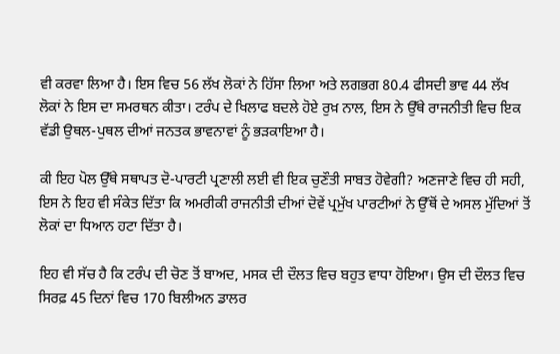ਵੀ ਕਰਵਾ ਲਿਆ ਹੈ। ਇਸ ਵਿਚ 56 ਲੱਖ ਲੋਕਾਂ ਨੇ ਹਿੱਸਾ ਲਿਆ ਅਤੇ ਲਗਭਗ 80.4 ਫੀਸਦੀ ਭਾਵ 44 ਲੱਖ ਲੋਕਾਂ ਨੇ ਇਸ ਦਾ ਸਮਰਥਨ ਕੀਤਾ। ਟਰੰਪ ਦੇ ਖਿਲਾਫ ਬਦਲੇ ਹੋਏ ਰੁਖ਼ ਨਾਲ, ਇਸ ਨੇ ਉੱਥੇ ਰਾਜਨੀਤੀ ਵਿਚ ਇਕ ਵੱਡੀ ਉਥਲ-ਪੁਥਲ ਦੀਆਂ ਜਨਤਕ ਭਾਵਨਾਵਾਂ ਨੂੰ ਭੜਕਾਇਆ ਹੈ।

ਕੀ ਇਹ ਪੋਲ ਉੱਥੇ ਸਥਾਪਤ ਦੋ-ਪਾਰਟੀ ਪ੍ਰਣਾਲੀ ਲਈ ਵੀ ਇਕ ਚੁਣੌਤੀ ਸਾਬਤ ਹੋਵੇਗੀ? ਅਣਜਾਣੇ ਵਿਚ ਹੀ ਸਹੀ, ਇਸ ਨੇ ਇਹ ਵੀ ਸੰਕੇਤ ਦਿੱਤਾ ਕਿ ਅਮਰੀਕੀ ਰਾਜਨੀਤੀ ਦੀਆਂ ਦੋਵੇਂ ਪ੍ਰਮੁੱਖ ਪਾਰਟੀਆਂ ਨੇ ਉੱਥੋਂ ਦੇ ਅਸਲ ਮੁੱਦਿਆਂ ਤੋਂ ਲੋਕਾਂ ਦਾ ਧਿਆਨ ਹਟਾ ਦਿੱਤਾ ਹੈ।

ਇਹ ਵੀ ਸੱਚ ਹੈ ਕਿ ਟਰੰਪ ਦੀ ਚੋਣ ਤੋਂ ਬਾਅਦ, ਮਸਕ ਦੀ ਦੌਲਤ ਵਿਚ ਬਹੁਤ ਵਾਧਾ ਹੋਇਆ। ਉਸ ਦੀ ਦੌਲਤ ਵਿਚ ਸਿਰਫ਼ 45 ਦਿਨਾਂ ਵਿਚ 170 ਬਿਲੀਅਨ ਡਾਲਰ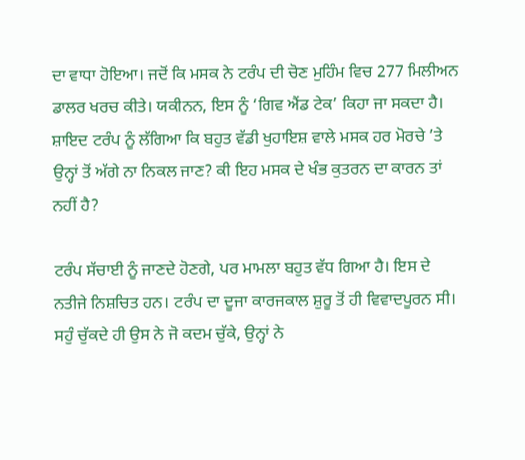ਦਾ ਵਾਧਾ ਹੋਇਆ। ਜਦੋਂ ਕਿ ਮਸਕ ਨੇ ਟਰੰਪ ਦੀ ਚੋਣ ਮੁਹਿੰਮ ਵਿਚ 277 ਮਿਲੀਅਨ ਡਾਲਰ ਖਰਚ ਕੀਤੇ। ਯਕੀਨਨ, ਇਸ ਨੂੰ ‘ਗਿਵ ਐਂਡ ਟੇਕ’ ਕਿਹਾ ਜਾ ਸਕਦਾ ਹੈ। ਸ਼ਾਇਦ ਟਰੰਪ ਨੂੰ ਲੱਗਿਆ ਕਿ ਬਹੁਤ ਵੱਡੀ ਖੁਹਾਇਸ਼ ਵਾਲੇ ਮਸਕ ਹਰ ਮੋਰਚੇ ’ਤੇ ਉਨ੍ਹਾਂ ਤੋਂ ਅੱਗੇ ਨਾ ਨਿਕਲ ਜਾਣ? ਕੀ ਇਹ ਮਸਕ ਦੇ ਖੰਭ ਕੁਤਰਨ ਦਾ ਕਾਰਨ ਤਾਂ ਨਹੀਂ ਹੈ?

ਟਰੰਪ ਸੱਚਾਈ ਨੂੰ ਜਾਣਦੇ ਹੋਣਗੇ, ਪਰ ਮਾਮਲਾ ਬਹੁਤ ਵੱਧ ਗਿਆ ਹੈ। ਇਸ ਦੇ ਨਤੀਜੇ ਨਿਸ਼ਚਿਤ ਹਨ। ਟਰੰਪ ਦਾ ਦੂਜਾ ਕਾਰਜਕਾਲ ਸ਼ੁਰੂ ਤੋਂ ਹੀ ਵਿਵਾਦਪੂਰਨ ਸੀ। ਸਹੁੰ ਚੁੱਕਦੇ ਹੀ ਉਸ ਨੇ ਜੋ ਕਦਮ ਚੁੱਕੇ, ਉਨ੍ਹਾਂ ਨੇ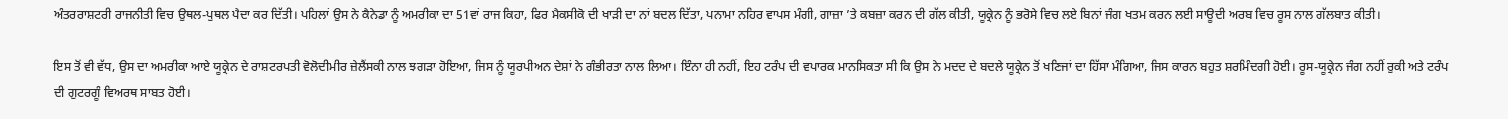ਅੰਤਰਰਾਸ਼ਟਰੀ ਰਾਜਨੀਤੀ ਵਿਚ ਉਥਲ-ਪੁਥਲ ਪੈਦਾ ਕਰ ਦਿੱਤੀ। ਪਹਿਲਾਂ ਉਸ ਨੇ ਕੈਨੇਡਾ ਨੂੰ ਅਮਰੀਕਾ ਦਾ 51ਵਾਂ ਰਾਜ ਕਿਹਾ, ਫਿਰ ਮੈਕਸੀਕੋ ਦੀ ਖਾੜੀ ਦਾ ਨਾਂ ਬਦਲ ਦਿੱਤਾ, ਪਨਾਮਾ ਨਹਿਰ ਵਾਪਸ ਮੰਗੀ, ਗਾਜ਼ਾ ’ਤੇ ਕਬਜ਼ਾ ਕਰਨ ਦੀ ਗੱਲ ਕੀਤੀ, ਯੂਕ੍ਰੇਨ ਨੂੰ ਭਰੋਸੇ ਵਿਚ ਲਏ ਬਿਨਾਂ ਜੰਗ ਖਤਮ ਕਰਨ ਲਈ ਸਾਊਦੀ ਅਰਬ ਵਿਚ ਰੂਸ ਨਾਲ ਗੱਲਬਾਤ ਕੀਤੀ।

ਇਸ ਤੋਂ ਵੀ ਵੱਧ, ਉਸ ਦਾ ਅਮਰੀਕਾ ਆਏ ਯੂਕ੍ਰੇਨ ਦੇ ਰਾਸ਼ਟਰਪਤੀ ਵੋਲੋਦੀਮੀਰ ਜ਼ੇਲੈਂਸਕੀ ਨਾਲ ਝਗੜਾ ਹੋਇਆ, ਜਿਸ ਨੂੰ ਯੂਰਪੀਅਨ ਦੇਸ਼ਾਂ ਨੇ ਗੰਭੀਰਤਾ ਨਾਲ ਲਿਆ। ਇੰਨਾ ਹੀ ਨਹੀਂ, ਇਹ ਟਰੰਪ ਦੀ ਵਪਾਰਕ ਮਾਨਸਿਕਤਾ ਸੀ ਕਿ ਉਸ ਨੇ ਮਦਦ ਦੇ ਬਦਲੇ ਯੂਕ੍ਰੇਨ ਤੋਂ ਖਣਿਜਾਂ ਦਾ ਹਿੱਸਾ ਮੰਗਿਆ, ਜਿਸ ਕਾਰਨ ਬਹੁਤ ਸ਼ਰਮਿੰਦਗੀ ਹੋਈ। ਰੂਸ-ਯੂਕ੍ਰੇਨ ਜੰਗ ਨਹੀਂ ਰੁਕੀ ਅਤੇ ਟਰੰਪ ਦੀ ਗੁਟਰਗੂੰ ਵਿਅਰਥ ਸਾਬਤ ਹੋਈ।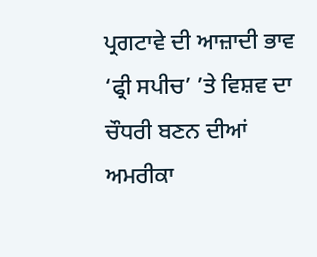ਪ੍ਰਗਟਾਵੇ ਦੀ ਆਜ਼ਾਦੀ ਭਾਵ ‘ਫ੍ਰੀ ਸਪੀਚ’ ’ਤੇ ਵਿਸ਼ਵ ਦਾ ਚੌਧਰੀ ਬਣਨ ਦੀਆਂ ਅਮਰੀਕਾ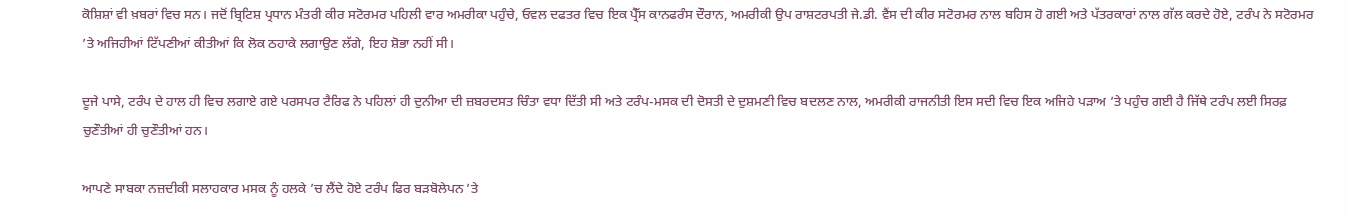ਕੋਸ਼ਿਸ਼ਾਂ ਵੀ ਖ਼ਬਰਾਂ ਵਿਚ ਸਨ। ਜਦੋਂ ਬ੍ਰਿਟਿਸ਼ ਪ੍ਰਧਾਨ ਮੰਤਰੀ ਕੀਰ ਸਟੋਰਮਰ ਪਹਿਲੀ ਵਾਰ ਅਮਰੀਕਾ ਪਹੁੰਚੇ, ਓਵਲ ਦਫਤਰ ਵਿਚ ਇਕ ਪ੍ਰੈੱਸ ਕਾਨਫਰੰਸ ਦੌਰਾਨ, ਅਮਰੀਕੀ ਉਪ ਰਾਸ਼ਟਰਪਤੀ ਜੇ.ਡੀ. ਵੈਂਸ ਦੀ ਕੀਰ ਸਟੋਰਮਰ ਨਾਲ ਬਹਿਸ ਹੋ ਗਈ ਅਤੇ ਪੱਤਰਕਾਰਾਂ ਨਾਲ ਗੱਲ ਕਰਦੇ ਹੋਏ, ਟਰੰਪ ਨੇ ਸਟੋਰਮਰ ’ਤੇ ਅਜਿਹੀਆਂ ਟਿੱਪਣੀਆਂ ਕੀਤੀਆਂ ਕਿ ਲੋਕ ਠਹਾਕੇ ਲਗਾਉਣ ਲੱਗੇ, ਇਹ ਸ਼ੋਭਾ ਨਹੀਂ ਸੀ।

ਦੂਜੇ ਪਾਸੇ, ਟਰੰਪ ਦੇ ਹਾਲ ਹੀ ਵਿਚ ਲਗਾਏ ਗਏ ਪਰਸਪਰ ਟੈਰਿਫ ਨੇ ਪਹਿਲਾਂ ਹੀ ਦੁਨੀਆ ਦੀ ਜ਼ਬਰਦਸਤ ਚਿੰਤਾ ਵਧਾ ਦਿੱਤੀ ਸੀ ਅਤੇ ਟਰੰਪ-ਮਸਕ ਦੀ ਦੋਸਤੀ ਦੇ ਦੁਸ਼ਮਣੀ ਵਿਚ ਬਦਲਣ ਨਾਲ, ਅਮਰੀਕੀ ਰਾਜਨੀਤੀ ਇਸ ਸਦੀ ਵਿਚ ਇਕ ਅਜਿਹੇ ਪੜਾਅ ’ਤੇ ਪਹੁੰਚ ਗਈ ਹੈ ਜਿੱਥੇ ਟਰੰਪ ਲਈ ਸਿਰਫ਼ ਚੁਣੌਤੀਆਂ ਹੀ ਚੁਣੌਤੀਆਂ ਹਨ।

ਆਪਣੇ ਸਾਬਕਾ ਨਜ਼ਦੀਕੀ ਸਲਾਹਕਾਰ ਮਸਕ ਨੂੰ ਹਲਕੇ ’ਚ ਲੈਂਦੇ ਹੋਏ ਟਰੰਪ ਫਿਰ ਬੜਬੋਲੇਪਨ ’ਤੇ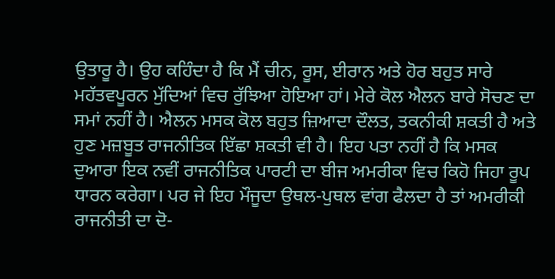ਉਤਾਰੂ ਹੈ। ਉਹ ਕਹਿੰਦਾ ਹੈ ਕਿ ਮੈਂ ਚੀਨ, ਰੂਸ, ਈਰਾਨ ਅਤੇ ਹੋਰ ਬਹੁਤ ਸਾਰੇ ਮਹੱਤਵਪੂਰਨ ਮੁੱਦਿਆਂ ਵਿਚ ਰੁੱਝਿਆ ਹੋਇਆ ਹਾਂ। ਮੇਰੇ ਕੋਲ ਐਲਨ ਬਾਰੇ ਸੋਚਣ ਦਾ ਸਮਾਂ ਨਹੀਂ ਹੈ। ਐਲਨ ਮਸਕ ਕੋਲ ਬਹੁਤ ਜ਼ਿਆਦਾ ਦੌਲਤ, ਤਕਨੀਕੀ ਸ਼ਕਤੀ ਹੈ ਅਤੇ ਹੁਣ ਮਜ਼ਬੂਤ ਰਾਜਨੀਤਿਕ ਇੱਛਾ ਸ਼ਕਤੀ ਵੀ ਹੈ। ਇਹ ਪਤਾ ਨਹੀਂ ਹੈ ਕਿ ਮਸਕ ਦੁਆਰਾ ਇਕ ਨਵੀਂ ਰਾਜਨੀਤਿਕ ਪਾਰਟੀ ਦਾ ਬੀਜ ਅਮਰੀਕਾ ਵਿਚ ਕਿਹੋ ਜਿਹਾ ਰੂਪ ਧਾਰਨ ਕਰੇਗਾ। ਪਰ ਜੇ ਇਹ ਮੌਜੂਦਾ ਉਥਲ-ਪੁਥਲ ਵਾਂਗ ਫੈਲਦਾ ਹੈ ਤਾਂ ਅਮਰੀਕੀ ਰਾਜਨੀਤੀ ਦਾ ਦੋ-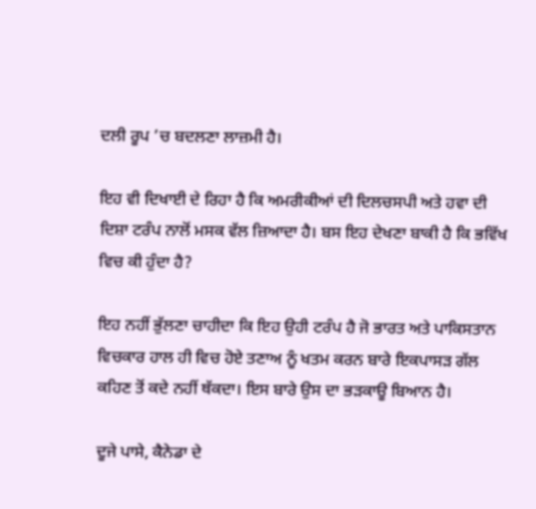ਦਲੀ ਰੂਪ ’ਚ ਬਦਲਣਾ ਲਾਜ਼ਮੀ ਹੈ।

ਇਹ ਵੀ ਦਿਖਾਈ ਦੇ ਰਿਹਾ ਹੈ ਕਿ ਅਮਰੀਕੀਆਂ ਦੀ ਦਿਲਚਸਪੀ ਅਤੇ ਹਵਾ ਦੀ ਦਿਸ਼ਾ ਟਰੰਪ ਨਾਲੋਂ ਮਸਕ ਵੱਲ ਜ਼ਿਆਦਾ ਹੈ। ਬਸ ਇਹ ਦੇਖਣਾ ਬਾਕੀ ਹੈ ਕਿ ਭਵਿੱਖ ਵਿਚ ਕੀ ਹੁੰਦਾ ਹੈ?

ਇਹ ਨਹੀਂ ਭੁੱਲਣਾ ਚਾਹੀਦਾ ਕਿ ਇਹ ਉਹੀ ਟਰੰਪ ਹੈ ਜੋ ਭਾਰਤ ਅਤੇ ਪਾਕਿਸਤਾਨ ਵਿਚਕਾਰ ਹਾਲ ਹੀ ਵਿਚ ਹੋਏ ਤਣਾਅ ਨੂੰ ਖਤਮ ਕਰਨ ਬਾਰੇ ਇਕਪਾਸੜ ਗੱਲ ਕਹਿਣ ਤੋਂ ਕਦੇ ਨਹੀਂ ਥੱਕਦਾ। ਇਸ ਬਾਰੇ ਉਸ ਦਾ ਭੜਕਾਊ ਬਿਆਨ ਹੈ।

ਦੂਜੇ ਪਾਸੇ, ਕੈਨੇਡਾ ਦੇ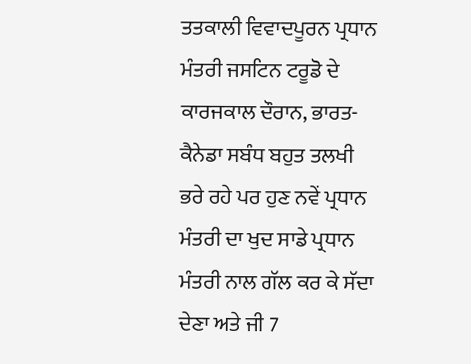ਤਤਕਾਲੀ ਵਿਵਾਦਪੂਰਨ ਪ੍ਰਧਾਨ ਮੰਤਰੀ ਜਸਟਿਨ ਟਰੂਡੋ ਦੇ ਕਾਰਜਕਾਲ ਦੌਰਾਨ, ਭਾਰਤ-ਕੈਨੇਡਾ ਸਬੰਧ ਬਹੁਤ ਤਲਖੀ ਭਰੇ ਰਹੇ ਪਰ ਹੁਣ ਨਵੇਂ ਪ੍ਰਧਾਨ ਮੰਤਰੀ ਦਾ ਖੁਦ ਸਾਡੇ ਪ੍ਰਧਾਨ ਮੰਤਰੀ ਨਾਲ ਗੱਲ ਕਰ ਕੇ ਸੱਦਾ ਦੇਣਾ ਅਤੇ ਜੀ 7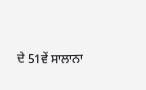ਦੇ 51ਵੇਂ ਸਾਲਾਨਾ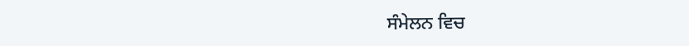ਸੰਮੇਲਨ ਵਿਚ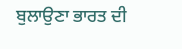ਬੁਲਾਉਣਾ ਭਾਰਤ ਦੀ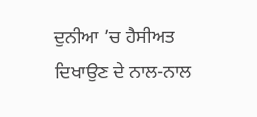ਦੁਨੀਆ ’ਚ ਹੈਸੀਅਤ ਦਿਖਾਉਣ ਦੇ ਨਾਲ-ਨਾਲ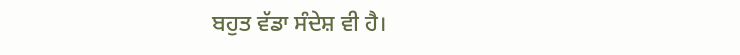ਬਹੁਤ ਵੱਡਾ ਸੰਦੇਸ਼ ਵੀ ਹੈ।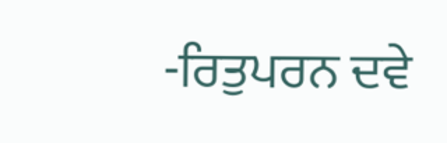-ਰਿਤੁਪਰਨ ਦਵੇ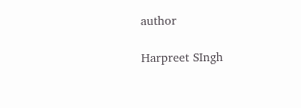author

Harpreet SIngh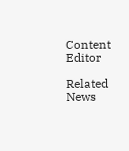Content Editor

Related News